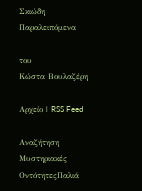Σκιώδη Παραλειπόμενα

του
Κώστα Βουλαζέρη

Αρχείο | RSS Feed

Αναζήτηση Μυστηριακές ΟντότητεςΠαλιά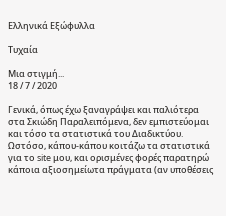Ελληνικά Εξώφυλλα

Τυχαία

Μια στιγμή...
18 / 7 / 2020

Γενικά, όπως έχω ξαναγράψει και παλιότερα στα Σκιώδη Παραλειπόμενα, δεν εμπιστεύομαι και τόσο τα στατιστικά του Διαδικτύου. Ωστόσο, κάπου-κάπου κοιτάζω τα στατιστικά για το site μου, και ορισμένες φορές παρατηρώ κάποια αξιοσημείωτα πράγματα (αν υποθέσεις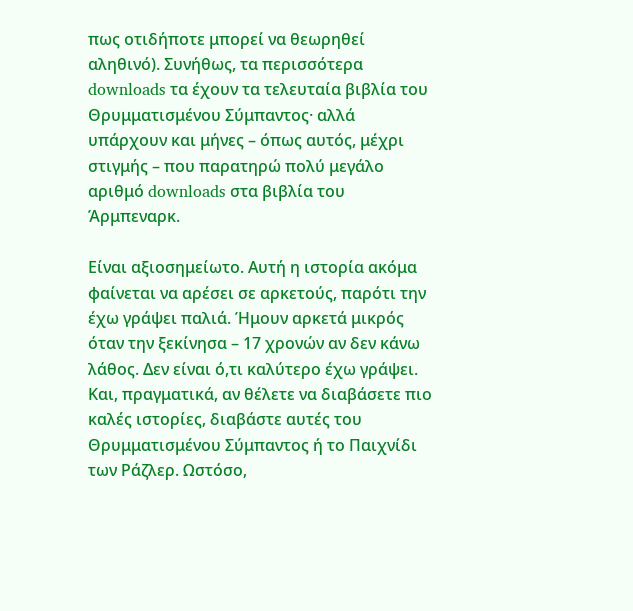πως οτιδήποτε μπορεί να θεωρηθεί αληθινό). Συνήθως, τα περισσότερα downloads τα έχουν τα τελευταία βιβλία του Θρυμματισμένου Σύμπαντος· αλλά υπάρχουν και μήνες – όπως αυτός, μέχρι στιγμής – που παρατηρώ πολύ μεγάλο αριθμό downloads στα βιβλία του Άρμπεναρκ.

Είναι αξιοσημείωτο. Αυτή η ιστορία ακόμα φαίνεται να αρέσει σε αρκετούς, παρότι την έχω γράψει παλιά. Ήμουν αρκετά μικρός όταν την ξεκίνησα – 17 χρονών αν δεν κάνω λάθος. Δεν είναι ό,τι καλύτερο έχω γράψει. Και, πραγματικά, αν θέλετε να διαβάσετε πιο καλές ιστορίες, διαβάστε αυτές του Θρυμματισμένου Σύμπαντος ή το Παιχνίδι των Ράζλερ. Ωστόσο,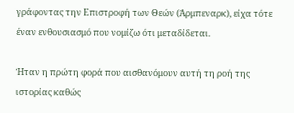γράφοντας την Επιστροφή των Θεών (Άρμπεναρκ), είχα τότε έναν ενθουσιασμό που νομίζω ότι μεταδίδεται.

Ήταν η πρώτη φορά που αισθανόμουν αυτή τη ροή της ιστορίας καθώς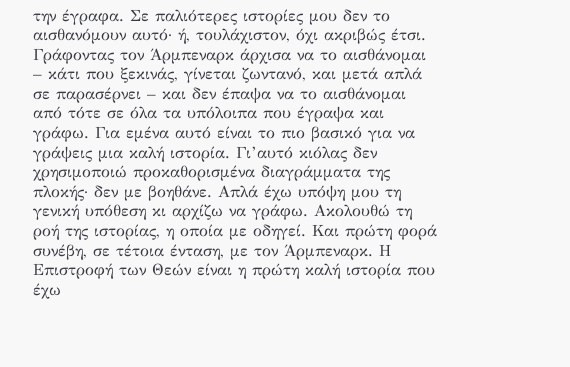την έγραφα. Σε παλιότερες ιστορίες μου δεν το αισθανόμουν αυτό· ή, τουλάχιστον, όχι ακριβώς έτσι. Γράφοντας τον Άρμπεναρκ άρχισα να το αισθάνομαι – κάτι που ξεκινάς, γίνεται ζωντανό, και μετά απλά σε παρασέρνει – και δεν έπαψα να το αισθάνομαι από τότε σε όλα τα υπόλοιπα που έγραψα και γράφω. Για εμένα αυτό είναι το πιο βασικό για να γράψεις μια καλή ιστορία. Γι’αυτό κιόλας δεν χρησιμοποιώ προκαθορισμένα διαγράμματα της πλοκής· δεν με βοηθάνε. Απλά έχω υπόψη μου τη γενική υπόθεση κι αρχίζω να γράφω. Ακολουθώ τη ροή της ιστορίας, η οποία με οδηγεί. Και πρώτη φορά συνέβη, σε τέτοια ένταση, με τον Άρμπεναρκ. Η Επιστροφή των Θεών είναι η πρώτη καλή ιστορία που έχω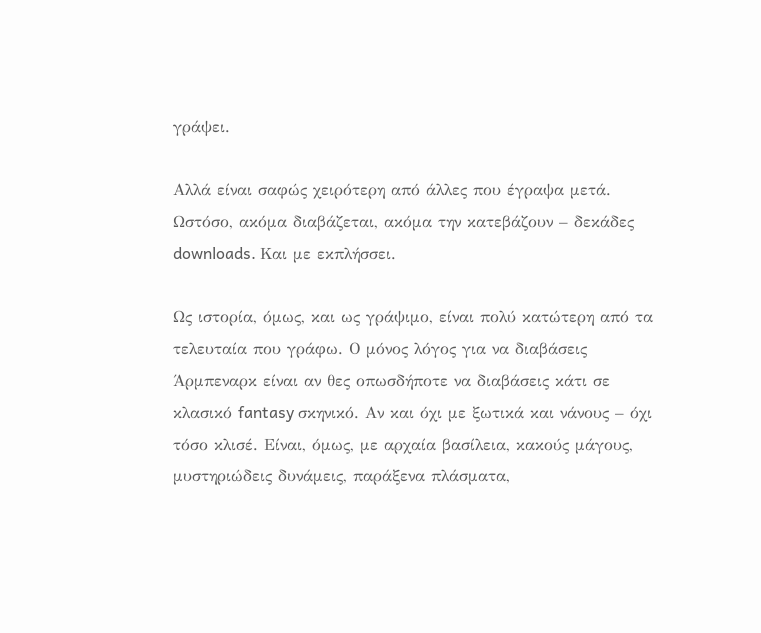γράψει.

Αλλά είναι σαφώς χειρότερη από άλλες που έγραψα μετά. Ωστόσο, ακόμα διαβάζεται, ακόμα την κατεβάζουν – δεκάδες downloads. Και με εκπλήσσει.

Ως ιστορία, όμως, και ως γράψιμο, είναι πολύ κατώτερη από τα τελευταία που γράφω. Ο μόνος λόγος για να διαβάσεις Άρμπεναρκ είναι αν θες οπωσδήποτε να διαβάσεις κάτι σε κλασικό fantasy σκηνικό. Αν και όχι με ξωτικά και νάνους – όχι τόσο κλισέ. Είναι, όμως, με αρχαία βασίλεια, κακούς μάγους, μυστηριώδεις δυνάμεις, παράξενα πλάσματα,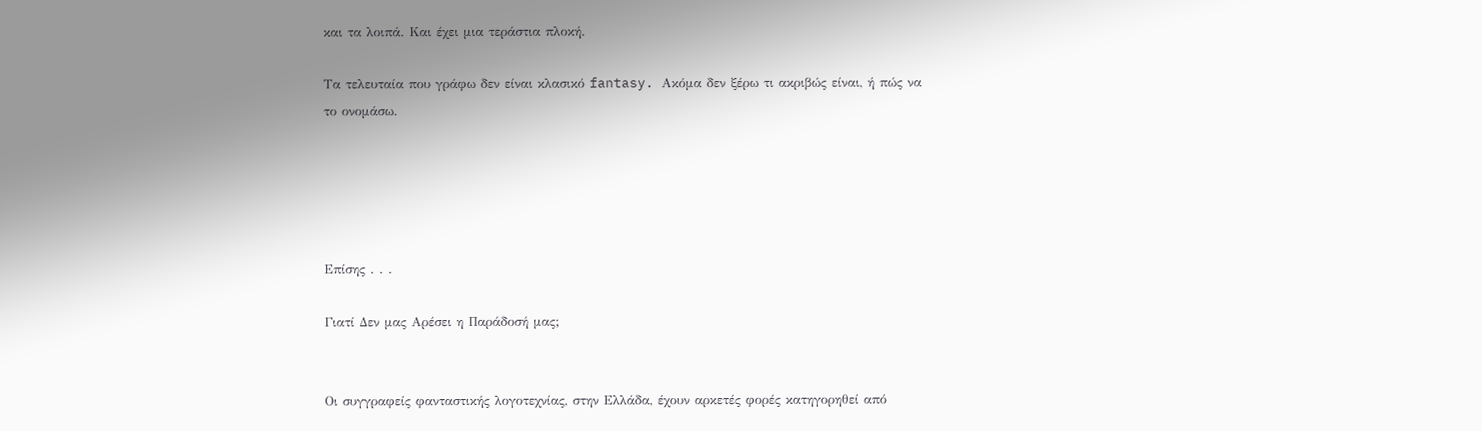και τα λοιπά. Και έχει μια τεράστια πλοκή.

Τα τελευταία που γράφω δεν είναι κλασικό fantasy. Ακόμα δεν ξέρω τι ακριβώς είναι, ή πώς να το ονομάσω.





Επίσης . . .

Γιατί Δεν μας Αρέσει η Παράδοσή μας;


Οι συγγραφείς φανταστικής λογοτεχνίας, στην Ελλάδα, έχουν αρκετές φορές κατηγορηθεί από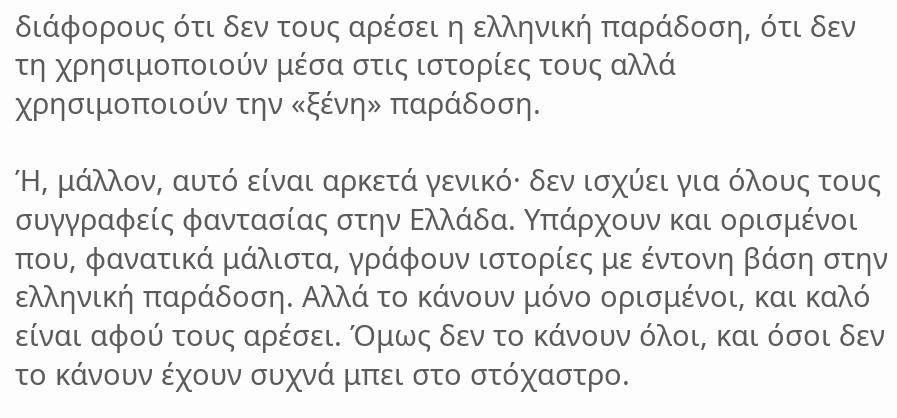διάφορους ότι δεν τους αρέσει η ελληνική παράδοση, ότι δεν τη χρησιμοποιούν μέσα στις ιστορίες τους αλλά χρησιμοποιούν την «ξένη» παράδοση.

Ή, μάλλον, αυτό είναι αρκετά γενικό· δεν ισχύει για όλους τους συγγραφείς φαντασίας στην Ελλάδα. Υπάρχουν και ορισμένοι που, φανατικά μάλιστα, γράφουν ιστορίες με έντονη βάση στην ελληνική παράδοση. Αλλά το κάνουν μόνο ορισμένοι, και καλό είναι αφού τους αρέσει. Όμως δεν το κάνουν όλοι, και όσοι δεν το κάνουν έχουν συχνά μπει στο στόχαστρο.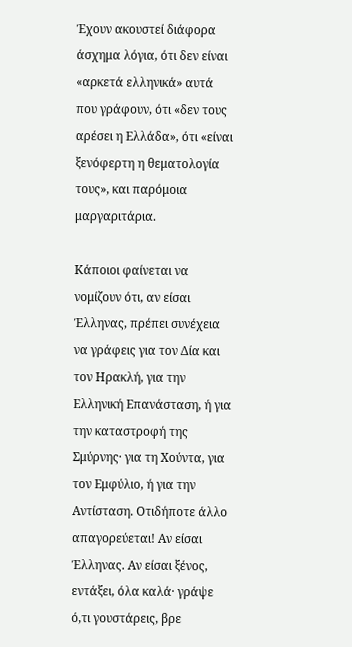Έχουν ακουστεί διάφορα άσχημα λόγια, ότι δεν είναι «αρκετά ελληνικά» αυτά που γράφουν, ότι «δεν τους αρέσει η Ελλάδα», ότι «είναι ξενόφερτη η θεματολογία τους», και παρόμοια μαργαριτάρια.

Κάποιοι φαίνεται να νομίζουν ότι, αν είσαι Έλληνας, πρέπει συνέχεια να γράφεις για τον Δία και τον Ηρακλή, για την Ελληνική Επανάσταση, ή για την καταστροφή της Σμύρνης· για τη Χούντα, για τον Εμφύλιο, ή για την Αντίσταση. Οτιδήποτε άλλο απαγορεύεται! Αν είσαι Έλληνας. Αν είσαι ξένος, εντάξει, όλα καλά· γράψε ό,τι γουστάρεις, βρε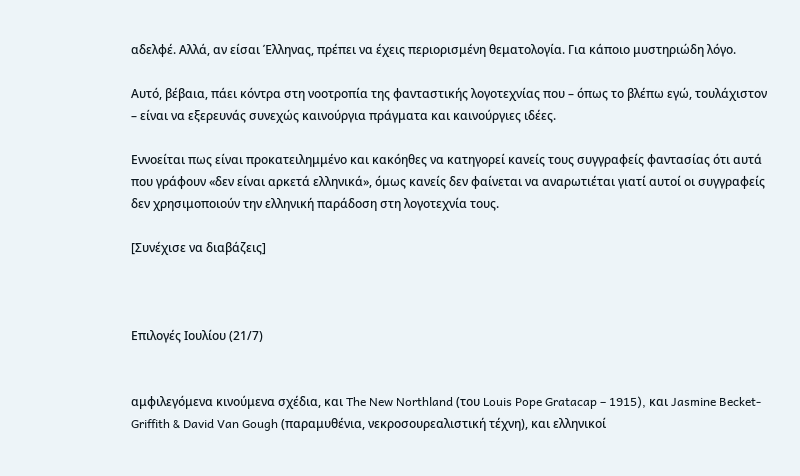αδελφέ. Αλλά, αν είσαι Έλληνας, πρέπει να έχεις περιορισμένη θεματολογία. Για κάποιο μυστηριώδη λόγο.

Αυτό, βέβαια, πάει κόντρα στη νοοτροπία της φανταστικής λογοτεχνίας που – όπως το βλέπω εγώ, τουλάχιστον – είναι να εξερευνάς συνεχώς καινούργια πράγματα και καινούργιες ιδέες.

Εννοείται πως είναι προκατειλημμένο και κακόηθες να κατηγορεί κανείς τους συγγραφείς φαντασίας ότι αυτά που γράφουν «δεν είναι αρκετά ελληνικά», όμως κανείς δεν φαίνεται να αναρωτιέται γιατί αυτοί οι συγγραφείς δεν χρησιμοποιούν την ελληνική παράδοση στη λογοτεχνία τους.

[Συνέχισε να διαβάζεις]



Επιλογές Ιουλίου (21/7)


αμφιλεγόμενα κινούμενα σχέδια, και The New Northland (του Louis Pope Gratacap – 1915), και Jasmine Becket-Griffith & David Van Gough (παραμυθένια, νεκροσουρεαλιστική τέχνη), και ελληνικοί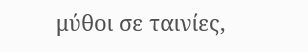μύθοι σε ταινίες,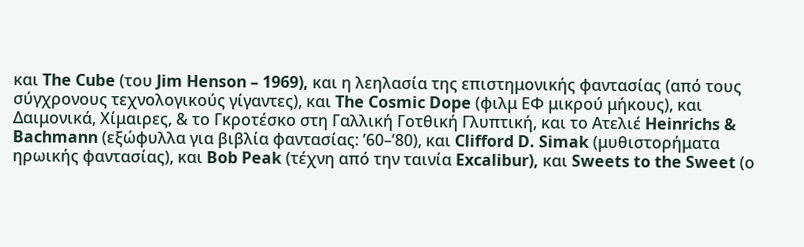και The Cube (του Jim Henson – 1969), και η λεηλασία της επιστημονικής φαντασίας (από τους σύγχρονους τεχνολογικούς γίγαντες), και The Cosmic Dope (φιλμ ΕΦ μικρού μήκους), και Δαιμονικά, Χίμαιρες, & το Γκροτέσκο στη Γαλλική Γοτθική Γλυπτική, και το Ατελιέ Heinrichs & Bachmann (εξώφυλλα για βιβλία φαντασίας: ’60–’80), και Clifford D. Simak (μυθιστορήματα ηρωικής φαντασίας), και Bob Peak (τέχνη από την ταινία Excalibur), και Sweets to the Sweet (ο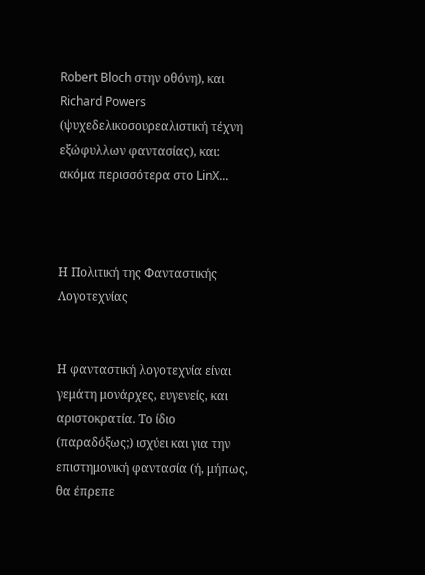Robert Bloch στην οθόνη), και Richard Powers (ψυχεδελικοσουρεαλιστική τέχνη εξώφυλλων φαντασίας), και: ακόμα περισσότερα στο LinX...



Η Πολιτική της Φανταστικής Λογοτεχνίας


Η φανταστική λογοτεχνία είναι γεμάτη μονάρχες, ευγενείς, και αριστοκρατία. Το ίδιο (παραδόξως;) ισχύει και για την επιστημονική φαντασία (ή, μήπως, θα έπρεπε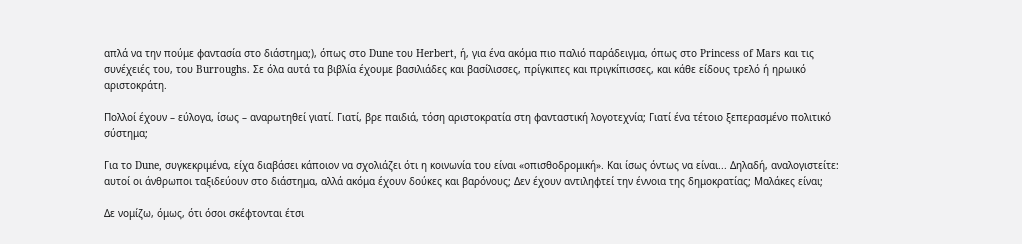απλά να την πούμε φαντασία στο διάστημα;), όπως στο Dune του Herbert, ή, για ένα ακόμα πιο παλιό παράδειγμα, όπως στο Princess of Mars και τις συνέχειές του, του Burroughs. Σε όλα αυτά τα βιβλία έχουμε βασιλιάδες και βασίλισσες, πρίγκιπες και πριγκίπισσες, και κάθε είδους τρελό ή ηρωικό αριστοκράτη.

Πολλοί έχουν – εύλογα, ίσως – αναρωτηθεί γιατί. Γιατί, βρε παιδιά, τόση αριστοκρατία στη φανταστική λογοτεχνία; Γιατί ένα τέτοιο ξεπερασμένο πολιτικό σύστημα;

Για το Dune, συγκεκριμένα, είχα διαβάσει κάποιον να σχολιάζει ότι η κοινωνία του είναι «οπισθοδρομική». Και ίσως όντως να είναι... Δηλαδή, αναλογιστείτε: αυτοί οι άνθρωποι ταξιδεύουν στο διάστημα, αλλά ακόμα έχουν δούκες και βαρόνους; Δεν έχουν αντιληφτεί την έννοια της δημοκρατίας; Μαλάκες είναι;

Δε νομίζω, όμως, ότι όσοι σκέφτονται έτσι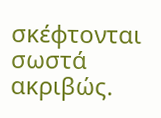σκέφτονται σωστά ακριβώς.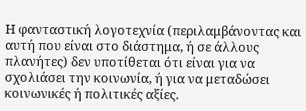Η φανταστική λογοτεχνία (περιλαμβάνοντας και αυτή που είναι στο διάστημα, ή σε άλλους πλανήτες) δεν υποτίθεται ότι είναι για να σχολιάσει την κοινωνία, ή για να μεταδώσει κοινωνικές ή πολιτικές αξίες.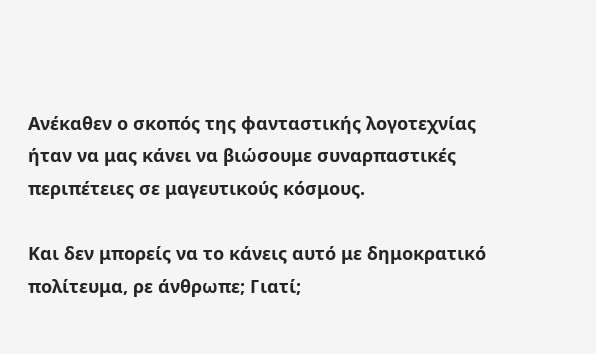Ανέκαθεν ο σκοπός της φανταστικής λογοτεχνίας ήταν να μας κάνει να βιώσουμε συναρπαστικές περιπέτειες σε μαγευτικούς κόσμους.

Και δεν μπορείς να το κάνεις αυτό με δημοκρατικό πολίτευμα, ρε άνθρωπε; Γιατί;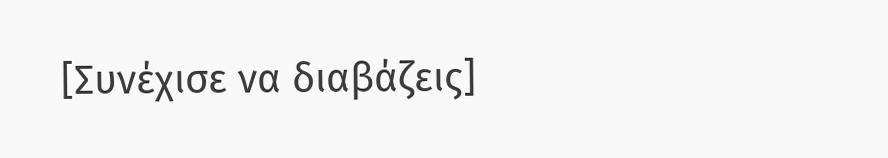[Συνέχισε να διαβάζεις]